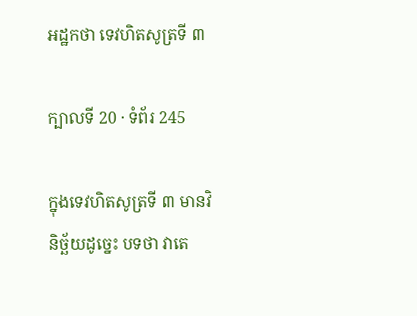អដ្ឋកថា ទេវហិតសូត្រទី ៣

ក្បាលទី 20 · ទំព័រ 245

ក្នុងទេវហិតសូត្រទី ៣ មានវិនិច្ឆ័យដូច្នេះ បទថា វាតេ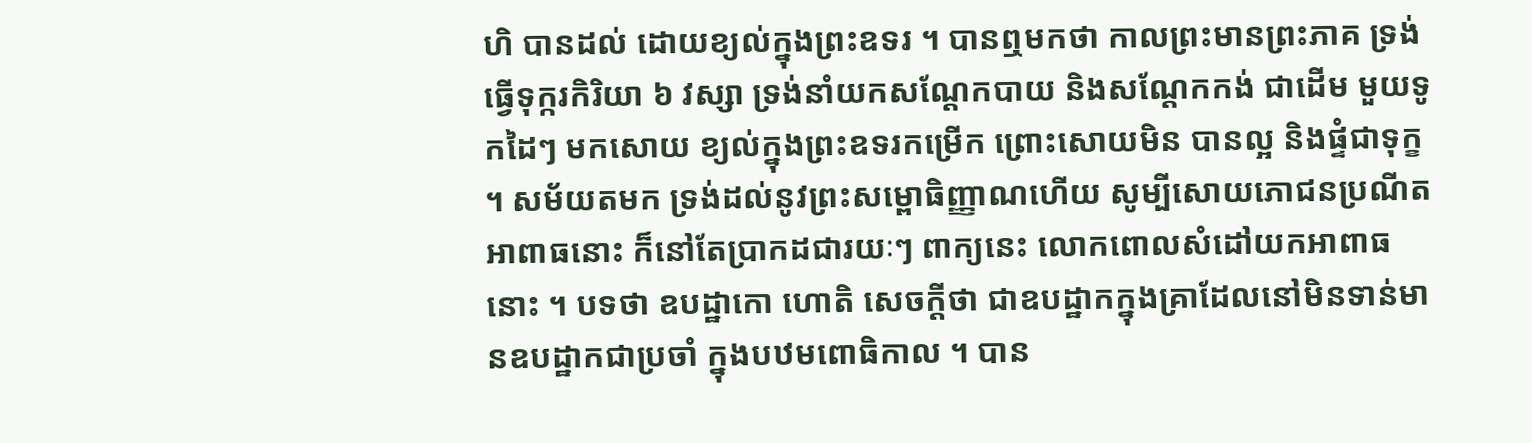ហិ បានដល់ ដោយខ្យល់ក្នុងព្រះឧទរ ។ បានឮមកថា កាលព្រះមានព្រះភាគ ទ្រង់ធ្វើទុក្ករកិរិយា ៦ វស្សា ទ្រង់នាំយកសណ្តែកបាយ និងសណ្តែកកង់ ជាដើម មួយទូកដៃៗ មកសោយ ខ្យល់ក្នុងព្រះឧទរកម្រើក ព្រោះសោយមិន បានល្អ និងផ្ទំជាទុក្ខ ។ សម័យតមក ទ្រង់ដល់នូវព្រះសម្ពោធិញ្ញាណហើយ សូម្បីសោយភោជនប្រណីត អាពាធនោះ ក៏នៅតែប្រាកដជារយៈៗ ពាក្យនេះ លោកពោលសំដៅយកអាពាធនោះ ។ បទថា ឧបដ្ឋាកោ ហោតិ សេចក្តីថា ជាឧបដ្ឋាកក្នុងគ្រាដែលនៅមិនទាន់មានឧបដ្ឋាកជាប្រចាំ ក្នុងបឋមពោធិកាល ។ បាន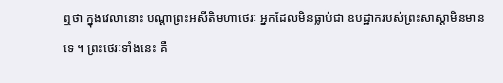ឮថា ក្នុងវេលានោះ បណ្តាព្រះអសីតិមហាថេរៈ អ្នកដែលមិនធ្លាប់ជា ឧបដ្ឋាករបស់ព្រះសាស្តាមិនមានទេ ។ ព្រះថេរៈទាំងនេះ គឺ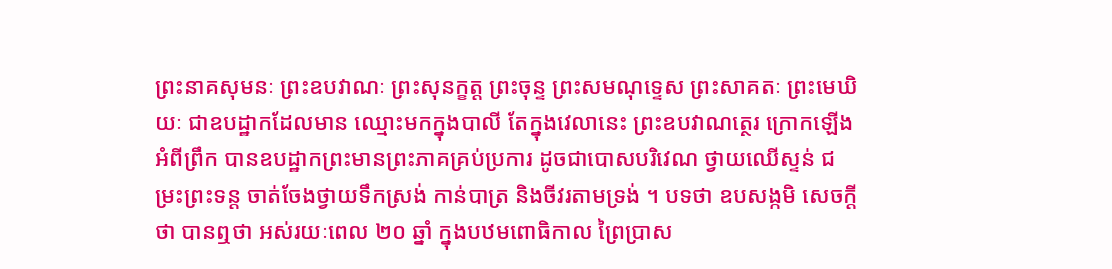ព្រះនាគសុមនៈ ព្រះឧបវាណៈ ព្រះសុនក្ខត្ត ព្រះចុន្ទ ព្រះសមណុទ្ទេស ព្រះសាគតៈ ព្រះមេឃិយៈ ជាឧបដ្ឋាកដែលមាន ឈ្មោះមកក្នុងបាលី តែក្នុងវេលានេះ ព្រះឧបវាណត្ថេរ ក្រោកឡើងអំពីព្រឹក បានឧបដ្ឋាកព្រះមានព្រះភាគគ្រប់ប្រការ ដូចជាបោសបរិវេណ ថ្វាយឈើស្ទន់ ជម្រះព្រះទន្ត ចាត់ចែងថ្វាយទឹកស្រង់ កាន់បាត្រ និងចីវរតាមទ្រង់ ។ បទថា ឧបសង្កមិ សេចក្តីថា បានឮថា អស់រយៈពេល ២០ ឆ្នាំ ក្នុងបឋមពោធិកាល ព្រៃប្រាស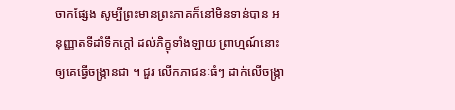ចាកផ្សែង សូម្បីព្រះមានព្រះភាគក៏នៅមិនទាន់បាន អនុញ្ញាតទីដាំទឹកក្តៅ ដល់ភិក្ខុទាំងឡាយ ព្រាហ្មណ៍នោះ ឲ្យគេធ្វើចង្ក្រានជា ។ ជួរ លើកភាជនៈធំៗ ដាក់លើចង្ក្រា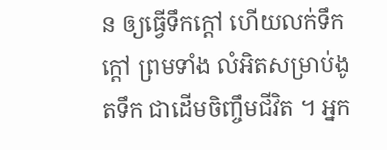ន ឲ្យធ្វើទឹកក្តៅ ហើយលក់ទឹកក្តៅ ព្រមទាំង លំអិតសម្រាប់ងូតទឹក ជាដើមចិញ្ចឹមជីវិត ។ អ្នក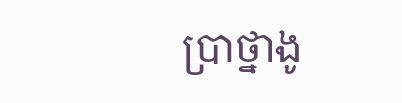ប្រាថ្នាងូ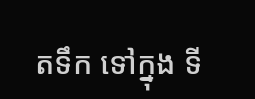តទឹក ទៅក្នុង ទី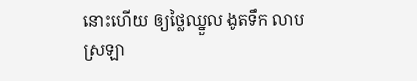នោះហើយ ឲ្យថ្លៃឈ្នួល ងូតទឹក លាបស្រឡា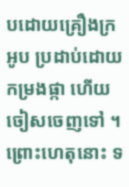បដោយគ្រឿងក្រអូប ប្រដាប់ដោយកម្រងផ្កា ហើយចៀសចេញទៅ ។ ព្រោះហេតុនោះ ទ